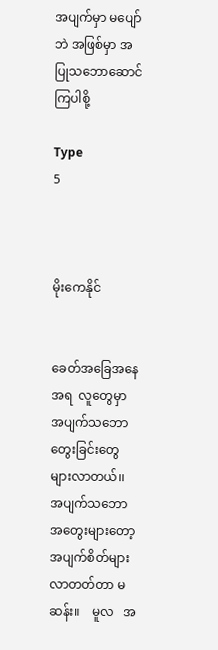အပျက်မှာ မပျော်ဘဲ အဖြစ်မှာ အပြုသဘောဆောင်ကြပါစို့

Type
5



မိုးကေနိုင်


ခေတ်အခြေအနေအရ  လူတွေမှာ အပျက်သဘော တွေးခြင်းတွေ   များလာတယ်၊၊   အပျက်သဘော အတွေးများတော့ အပျက်စိတ်များလာတတ်တာ မဆန်း။    မူလ   အ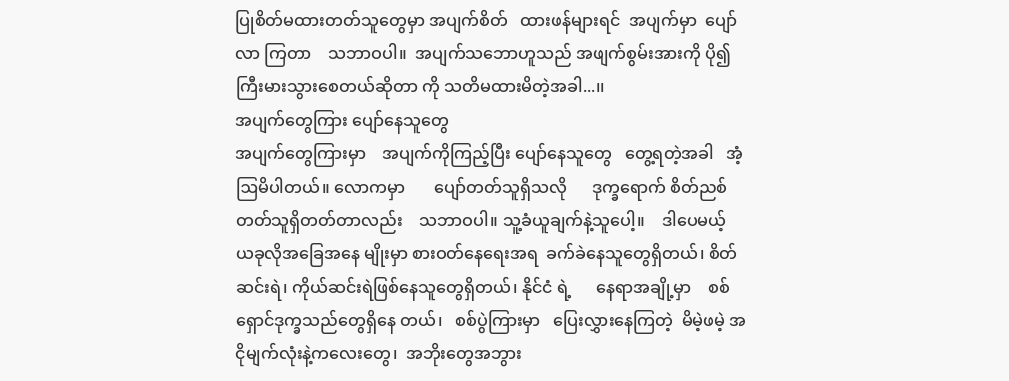ပြုစိတ်မထားတတ်သူတွေမှာ အပျက်စိတ်   ထားဖန်များရင်  အပျက်မှာ  ပျော်လာ ကြတာ    သဘာဝပါ။  အပျက်သဘောဟူသည် အဖျက်စွမ်းအားကို ပို၍ကြီးမားသွားစေတယ်ဆိုတာ ကို သတိမထားမိတဲ့အခါ...၊၊
အပျက်တွေကြား ပျော်နေသူတွေ
အပျက်တွေကြားမှာ    အပျက်ကိုကြည့်ပြီး ပျော်နေသူတွေ   တွေ့ရတဲ့အခါ   အံ့ဩမိပါတယ်။ လောကမှာ       ပျော်တတ်သူရှိသလို      ဒုက္ခရောက် စိတ်ညစ်တတ်သူရှိတတ်တာလည်း    သဘာဝပါ။ သူ့ခံယူချက်နဲ့သူပေါ့။    ဒါပေမယ့်  ယခုလိုအခြေအနေ မျိုးမှာ စားဝတ်နေရေးအရ  ခက်ခဲနေသူတွေရှိတယ်၊ စိတ်ဆင်းရဲ၊ ကိုယ်ဆင်းရဲဖြစ်နေသူတွေရှိတယ်၊ နိုင်ငံ ရဲ့      နေရာအချို့မှာ    စစ်ရှောင်ဒုက္ခသည်တွေရှိနေ တယ်၊   စစ်ပွဲကြားမှာ   ပြေးလွှားနေကြတဲ့  မိမဲ့ဖမဲ့ အငိုမျက်လုံးနဲ့ကလေးတွေ၊  အဘိုးတွေအဘွား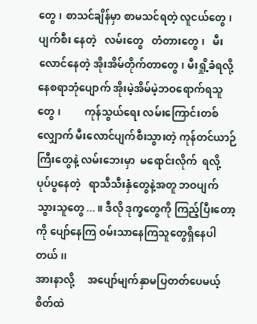တွေ၊ စာသင်ချိန်မှာ စာမသင်ရတဲ့ လူငယ်တွေ၊ ပျက်စီး နေတဲ့   လမ်းတွေ   တံတားတွေ၊   မီးလောင်နေတဲ့ အိုးအိမ်တိုက်တာတွေ၊ မီးရှို့ခံရလို့ နေစရာဘုံပျောက် အိုးမဲ့အိမ်မဲ့ဘဝရောက်ရသူတွေ၊         ကုန်သွယ်ရေး လမ်းကြောင်းတစ်လျှောက် မီးလောင်ပျက်စီးသွားတဲ့ ကုန်တင်ယာဉ်ကြီးတွေနဲ့ လမ်းဘေးမှာ  မရောင်းလိုက်  ရလို့   ပုပ်ပွနေတဲ့   ရာသီသီးနှံတွေနဲ့အတူ ဘဝပျက် သွားသူတွေ...။ ဒီလို ဒုက္ခတွေကို ကြည့်ပြီးတော့ကို ပျော်နေကြ ဝမ်းသာနေကြသူတွေရှိနေပါတယ်၊၊
အားနာလို့     အပျော်မျက်နှာမပြတတ်ပေမယ့် စိတ်ထဲ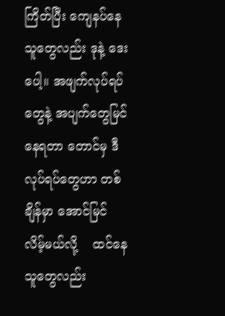ကြိတ်ပြီး ကျေနပ်နေသူတွေလည်း ဒုနဲ့ ဒေး ပေါ့။ အဖျက်လုပ်ရပ်တွေနဲ့ အပျက်တွေမြင်နေရတာ တောင်မှ ဒီလုပ်ရပ်တွေဟာ တစ်ချိန်မှာ အောင်မြင် လိမ့်မယ်လို့    ထင်နေသူတွေလည်း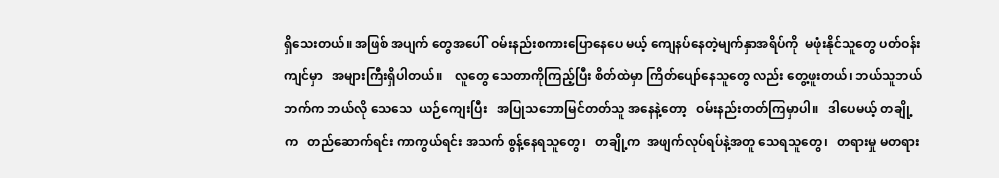ရှိသေးတယ်။ အဖြစ် အပျက် တွေအပေါ်  ဝမ်းနည်းစကားပြောနေပေ မယ့် ကျေနပ်နေတဲ့မျက်နှာအရိပ်ကို  မဖုံးနိုင်သူတွေ ပတ်ဝန်းကျင်မှာ   အများကြီးရှိပါတယ်။    လူတွေ သေတာကိုကြည့်ပြီး စိတ်ထဲမှာ ကြိတ်ပျော်နေသူတွေ လည်း တွေ့ဖူးတယ်၊ ဘယ်သူဘယ်ဘက်က ဘယ်လို သေသေ  ယဉ်ကျေးပြီး   အပြုသဘောမြင်တတ်သူ အနေနဲ့တော့   ဝမ်းနည်းတတ်ကြမှာပါ။   ဒါပေမယ့် တချို့က   တည်ဆောက်ရင်း ကာကွယ်ရင်း အသက် စွန့်နေရသူတွေ၊   တချို့က  အဖျက်လုပ်ရပ်နဲ့အတူ သေရသူတွေ၊   တရားမှု မတရား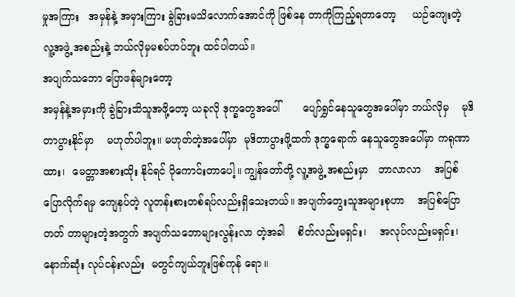မှုအကြား   အမှန်နဲ့ အမှားကြား ခွဲခြားမသိလောက်အောင်ကို ဖြစ်နေ တာကိုကြည့်ရတာတော့     ယဉ်ကျေးတဲ့      လူ့အဖွဲ့ အစည်းနဲ့ ဘယ်လိုမှမစပ်ဟပ်ဘူး ထင်ပါတယ်။
အပျက်သဘော ပြောဖန်များတော့
အမှန်နဲ့အမှားကို ခွဲခြားသိသူအဖို့တော့ ယခုလို ဒုက္ခတွေအပေါ်       ပျော်ရွှင်နေသူတွေအပေါ်မှာ ဘယ်လိုမှ    မုဒိတာပွားနိုင်မှာ    မဟုတ်ပါဘူး။ မဟုတ်တဲ့အပေါ်မှာ  မုဒိတာပွားဖို့ထက် ဒုက္ခရောက် နေသူတွေအပေါ်မှာ ကရုဏာထား၊  မေတ္တာအစားထိုး နိုင်ရင် ပိုကောင်းတာပေါ့။ ကျွန်တော်တို့ လူ့အဖွဲ့ အစည်းမှာ   ဘာလာလာ    အပြစ်ပြောလိုက်ရမှ ကျေနပ်တဲ့ လူတန်းစားတစ်ရပ်လည်းရှိသေးတယ်။ အပျက်တွေးသူအများစုဟာ    အပြစ်ပြောတတ် တာများတဲ့အတွက် အပျက်သဘောများလွန်းလာ တဲ့အခါ    စိတ်လည်းမရှင်း၊    အလုပ်လည်းမရှင်း၊ နောက်ဆုံး လုပ်ငန်းလည်း  မတွင်ကျယ်ဘူးဖြစ်ကုန် ရော။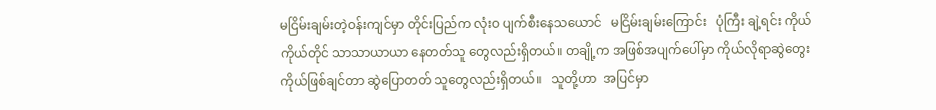မငြိမ်းချမ်းတဲ့ဝန်းကျင်မှာ တိုင်းပြည်က လုံးဝ ပျက်စီးနေသယောင်   မငြိမ်းချမ်းကြောင်း   ပုံကြီး ချဲ့ရင်း ကိုယ်ကိုယ်တိုင် သာသာယာယာ နေတတ်သူ တွေလည်းရှိတယ်။ တချို့က အဖြစ်အပျက်ပေါ်မှာ ကိုယ်လိုရာဆွဲတွေး ကိုယ်ဖြစ်ချင်တာ ဆွဲပြောတတ် သူတွေလည်းရှိတယ်။   သူတို့ဟာ  အပြင်မှာ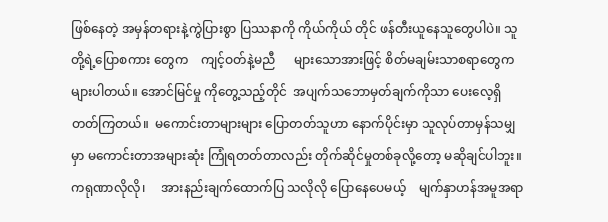ဖြစ်နေတဲ့ အမှန်တရားနဲ့ကွဲပြားစွာ ပြဿနာကို ကိုယ်ကိုယ် တိုင် ဖန်တီးယူနေသူတွေပါပဲ။ သူတို့ရဲ့ပြောစကား တွေက    ကျင့်ဝတ်နဲ့မညီ      များသောအားဖြင့် စိတ်မချမ်းသာစရာတွေက များပါတယ်။ အောင်မြင်မှု ကိုတွေ့သည့်တိုင်  အပျက်သဘောမှတ်ချက်ကိုသာ ပေးလေ့ရှိတတ်ကြတယ်။  မကောင်းတာများများ ပြောတတ်သူဟာ နောက်ပိုင်းမှာ သူလုပ်တာမှန်သမျှ မှာ မကောင်းတာအများဆုံး ကြုံရတတ်တာလည်း တိုက်ဆိုင်မှုတစ်ခုလို့တော့ မဆိုချင်ပါဘူး။
ကရုဏာလိုလို၊     အားနည်းချက်ထောက်ပြ သလိုလို ပြောနေပေမယ့်    မျက်နှာဟန်အမူအရာ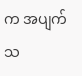က အပျက်သ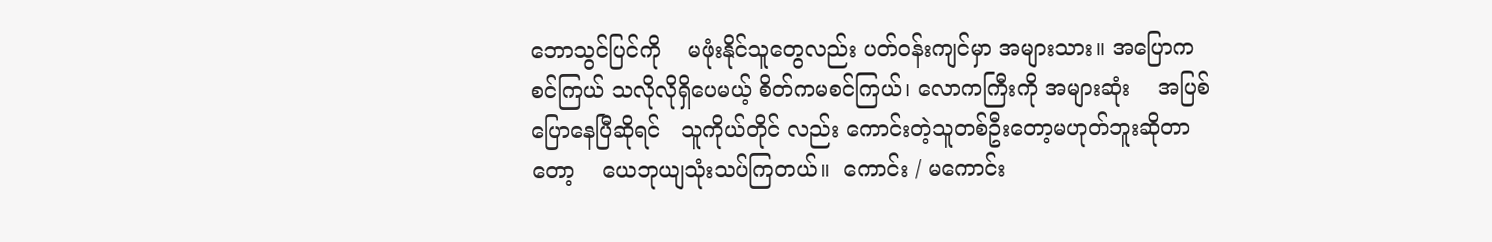ဘောသွင်ပြင်ကို    မဖုံးနိုင်သူတွေလည်း ပတ်ဝန်းကျင်မှာ အများသား။ အပြောက စင်ကြယ် သလိုလိုရှိပေမယ့် စိတ်ကမစင်ကြယ်၊ လောကကြီးကို အများဆုံး    အပြစ်ပြောနေပြီဆိုရင်   သူကိုယ်တိုင် လည်း ကောင်းတဲ့သူတစ်ဦးတော့မဟုတ်ဘူးဆိုတာတော့    ယေဘုယျသုံးသပ်ကြတယ်။  ကောင်း / မကောင်း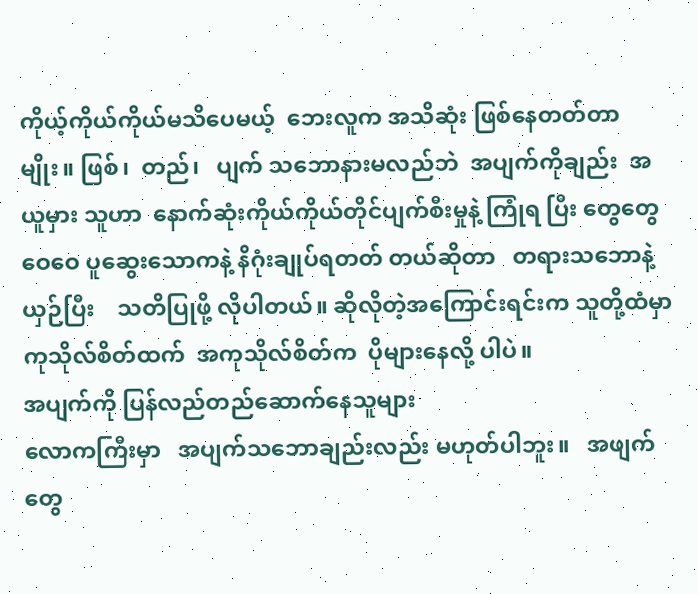ကိုယ့်ကိုယ်ကိုယ်မသိပေမယ့်  ဘေးလူက အသိဆုံး ဖြစ်နေတတ်တာမျိုး။ ဖြစ်၊  တည်၊   ပျက် သဘောနားမလည်ဘဲ  အပျက်ကိုချည်း  အယူမှား သူဟာ  နောက်ဆုံးကိုယ်ကိုယ်တိုင်ပျက်စီးမှုနဲ့ ကြုံရ ပြီး တွေတွေဝေဝေ ပူဆွေးသောကနဲ့ နိဂုံးချုပ်ရတတ် တယ်ဆိုတာ   တရားသဘောနဲ့ယှဉ်ပြီး    သတိပြုဖို့ လိုပါတယ်။ ဆိုလိုတဲ့အကြောင်းရင်းက သူတို့ထံမှာ ကုသိုလ်စိတ်ထက်  အကုသိုလ်စိတ်က  ပိုများနေလို့ ပါပဲ။
အပျက်ကို ပြန်လည်တည်ဆောက်နေသူများ
လောကကြီးမှာ   အပျက်သဘောချည်းလည်း မဟုတ်ပါဘူး။   အဖျက်တွေ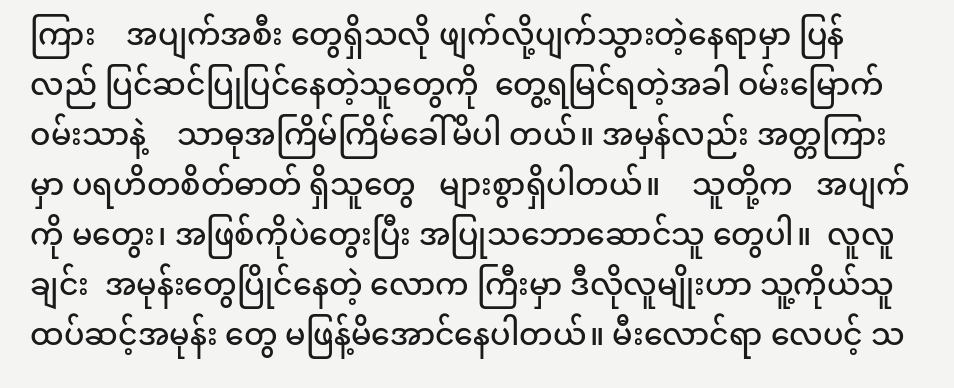ကြား    အပျက်အစီး တွေရှိသလို ဖျက်လို့ပျက်သွားတဲ့နေရာမှာ ပြန်လည် ပြင်ဆင်ပြုပြင်နေတဲ့သူတွေကို  တွေ့ရမြင်ရတဲ့အခါ ဝမ်းမြောက်ဝမ်းသာနဲ့    သာဓုအကြိမ်ကြိမ်ခေါ်မိပါ တယ်။ အမှန်လည်း အတ္တကြားမှာ ပရဟိတစိတ်ဓာတ် ရှိသူတွေ   များစွာရှိပါတယ်။    သူတို့က   အပျက်ကို မတွေး၊ အဖြစ်ကိုပဲတွေးပြီး အပြုသဘောဆောင်သူ တွေပါ။  လူလူချင်း  အမုန်းတွေပြိုင်နေတဲ့ လောက ကြီးမှာ ဒီလိုလူမျိုးဟာ သူ့ကိုယ်သူ ထပ်ဆင့်အမုန်း တွေ မဖြန့်မိအောင်နေပါတယ်။ မီးလောင်ရာ လေပင့် သ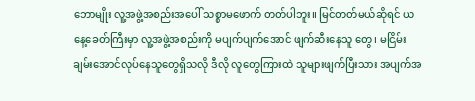ဘောမျိုး လူ့အဖွဲ့အစည်းအပေါ် သစ္စာမဖောက် တတ်ပါဘူး။ မြင်တတ်မယ်ဆိုရင် ယနေ့ခေတ်ကြီးမှာ လူ့အဖွဲ့အစည်းကို မပျက်ပျက်အောင် ဖျက်ဆီးနေသူ တွေ၊ မငြိမ်းချမ်းအောင်လုပ်နေသူတွေရှိသလို ဒီလို လူတွေကြားထဲ သူများဖျက်ပြီးသား အပျက်အ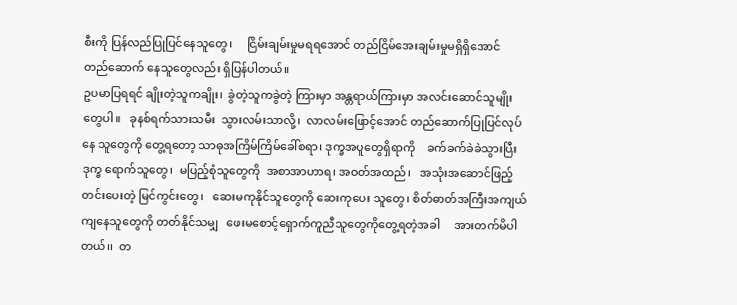စီးကို ပြန်လည်ပြုပြင်နေသူတွေ၊     ငြိမ်းချမ်းမှုမရရအောင် တည်ငြိမ်အေးချမ်းမှုမရှိရှိအောင်   တည်ဆောက် နေသူတွေလည်း ရှိပြန်ပါတယ်။
ဥပမာပြရရင် ချိုးတဲ့သူကချိုး၊  ခွဲတဲ့သူကခွဲတဲ့ ကြားမှာ အန္တရာယ်ကြားမှာ အလင်းဆောင်သူမျိုး တွေပါ။   ခုနစ်ရက်သားသမီး  သွားလမ်းသာလို့၊  လာလမ်းဖြောင့်အောင် တည်ဆောက်ပြုပြင်လုပ်နေ သူတွေကို တွေ့ရတော့ သာဓုအကြိမ်ကြိမ်ခေါ်စရာ၊ ဒုက္ခအပူတွေရှိရာကို    ခက်ခက်ခဲခဲသွားပြီး   ဒုက္ခ ရောက်သူတွေ၊  မပြည့်စုံသူတွေကို  အစာအာဟာရ၊ အဝတ်အထည်၊   အသုံးအဆောင်ဖြည့်တင်းပေးတဲ့ မြင်ကွင်းတွေ၊   ဆေးမကုနိုင်သူတွေကို ဆေးကုပေး သူတွေ၊ စိတ်ဓာတ်အကြီးအကျယ် ကျနေသူတွေကို တတ်နိုင်သမျှ   ဖေးမစောင့်ရှောက်ကူညီသူတွေကိုတွေ့ရတဲ့အခါ     အားတက်မိပါတယ်၊၊  တ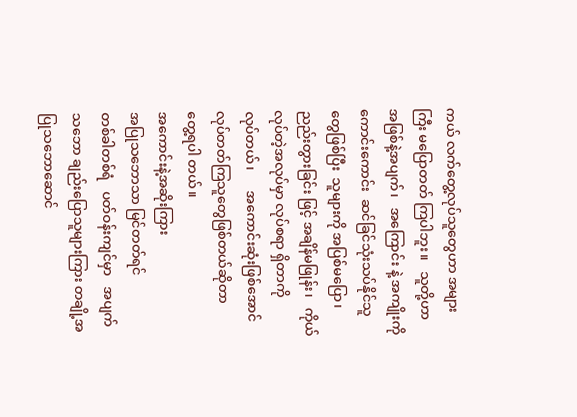ကယ် လက်တွေ့လုပ်သူတွေဟာ အများကြီး မပြောတတ် ကြပါဘူး။   သူတို့ဟာ   အဖြစ်နဲ့အပျက်၊   အကြောင်း နဲ့ အကျိုးကို ကောင်းကောင်း  ဆင်ခြင်သုံးသပ်နိုင်သူ တွေဖြစ်ပြီး  သူများကို အပြစ်မပြော၊ ညည်းတွားခြင်း ဖြင့် အချိန်မဖြုန်း၊   ကိုယ်လုပ်တဲ့အလုပ်မှာ လုပ်စရာ ရှိတာကို      လုပ်တယ်၊      အကောင်းဆုံးဖြစ်အောင် လုပ်တတ်ကြသူတွေဖြစ်တယ်ဆိုတာ       တွေ့ရပါ တယ်။
အကောင်းနဲ့အဆိုးကြား
အပြုသဘောသာ မြင်တတ်ရင်
တစ်ခါတစ်ရံ   ပတ်ဝန်းကျင်မှာ   အပျက်သဘော ချည်းပြောသူများကြား တချို့အပြုသဘောဆောင်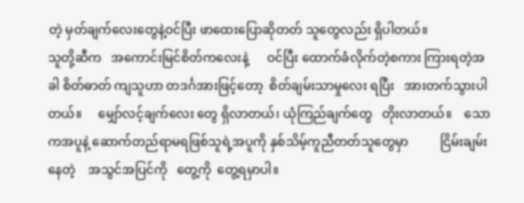တဲ့ မှတ်ချက်လေးတွေနဲ့ဝင်ပြီး ဖာထေးပြောဆိုတတ် သူတွေလည်း ရှိပါတယ်။
သူတို့ဆီက   အကောင်းမြင်စိတ်ကလေးနဲ့      ဝင်ပြီး ထောက်ခံလိုက်တဲ့စကား ကြားရတဲ့အခါ စိတ်ဓာတ် ကျသူဟာ တဒင်္ဂအားဖြင့်တော့  စိတ်ချမ်းသာမှုလေး ရပြီး   အားတက်သွားပါတယ်။     မျှော်လင့်ချက်လေး တွေ ရှိလာတယ်၊ ယုံကြည်ချက်တွေ   တိုးလာတယ်။    သောကအပူနဲ့ ဆောက်တည်ရာမရဖြစ်သူရဲ့အပူကို နှစ်သိမ့်ကူညီတတ်သူတွေမှာ          ငြိမ်းချမ်းနေတဲ့    အသွင်အပြင်ကို   တွေ့ကို  တွေ့ရမှာပါ။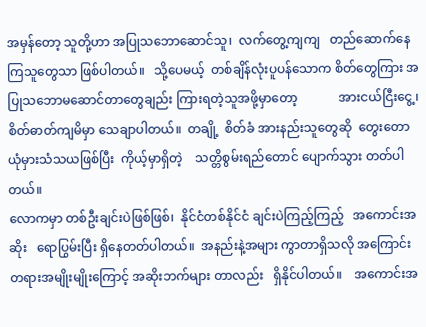အမှန်တော့ သူတို့ဟာ အပြုသဘောဆောင်သူ၊  လက်တွေ့ကျကျ   တည်ဆောက်နေကြသူတွေသာ ဖြစ်ပါတယ်။   သို့ပေမယ့်  တစ်ချိန်လုံးပူပန်သောက စိတ်တွေကြား အပြုသဘောမဆောင်တာတွေချည်း ကြားရတဲ့သူအဖို့မှာတော့             အားငယ်ငြီးငွေ့၊ စိတ်ဓာတ်ကျမိမှာ သေချာပါတယ်။  တချို့  စိတ်ခံ အားနည်းသူတွေဆို  တွေးတောယုံမှားသံသယဖြစ်ပြီး  ကိုယ့်မှာရှိတဲ့    သတ္တိစွမ်းရည်တောင် ပျောက်သွား တတ်ပါတယ်။
လောကမှာ တစ်ဦးချင်းပဲဖြစ်ဖြစ်၊  နိုင်ငံတစ်နိုင်ငံ ချင်းပဲကြည့်ကြည့်   အကောင်းအဆိုး   ရောပြွမ်းပြီး ရှိနေတတ်ပါတယ်။  အနည်းနဲ့အများ ကွာတာရှိသလို အကြောင်းတရားအမျိုးမျိုးကြောင့် အဆိုးဘက်များ တာလည်း   ရှိနိုင်ပါတယ်။    အကောင်းအ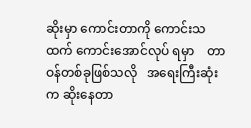ဆိုးမှာ ကောင်းတာကို ကောင်းသထက် ကောင်းအောင်လုပ် ရမှာ    တာဝန်တစ်ခုဖြစ်သလို   အရေးကြီးဆုံးက ဆိုးနေတာ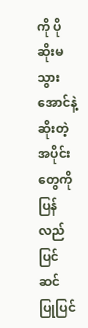ကို ပိုဆိုးမသွားအောင်နဲ့   ဆိုးတဲ့အပိုင်း တွေကို      ပြန်လည်ပြင်ဆင်  ပြုပြင်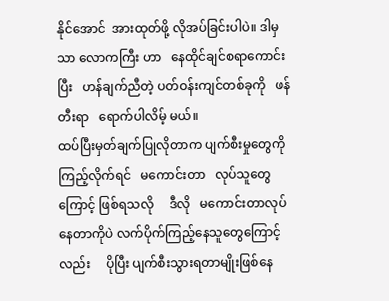နိုင်အောင်  အားထုတ်ဖို့ လိုအပ်ခြင်းပါပဲ။ ဒါမှသာ လောကကြီး ဟာ   နေထိုင်ချင်စရာကောင်းပြီး   ဟန်ချက်ညီတဲ့ ပတ်ဝန်းကျင်တစ်ခုကို   ဖန်တီးရာ   ရောက်ပါလိမ့် မယ်။
ထပ်ပြီးမှတ်ချက်ပြုလိုတာက ပျက်စီးမှုတွေကို ကြည့်လိုက်ရင်   မကောင်းတာ   လုပ်သူတွေကြောင့် ဖြစ်ရသလို     ဒီလို   မကောင်းတာလုပ်နေတာကိုပဲ လက်ပိုက်ကြည့်နေသူတွေကြောင့်လည်း     ပိုပြီး ပျက်စီးသွားရတာမျိုးဖြစ်နေ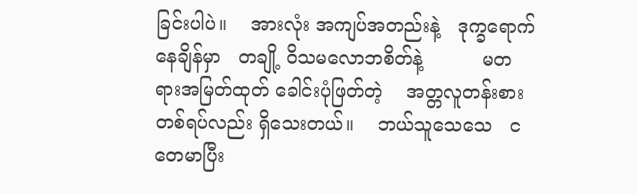ခြင်းပါပဲ။    အားလုံး အကျပ်အတည်းနဲ့   ဒုက္ခရောက်နေချိန်မှာ   တချို့ ဝိသမလောဘစိတ်နဲ့          မတရားအမြတ်ထုတ် ခေါင်းပုံဖြတ်တဲ့    အတ္တလူတန်းစားတစ်ရပ်လည်း ရှိသေးတယ်။    ဘယ်သူသေသေ   ငတေမာပြီး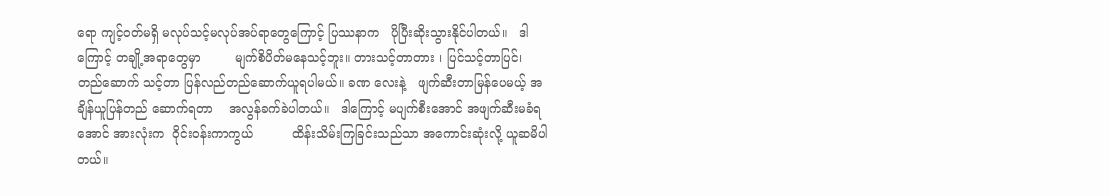ရော ကျင့်ဝတ်မရှိ မလုပ်သင့်မလုပ်အပ်ရာတွေကြောင့် ပြဿနာက   ပိုပြီးဆိုးသွားနိုင်ပါတယ်။   ဒါကြောင့် တချို့အရာတွေမှာ         မျက်စိပိတ်မနေသင့်ဘူး။ တားသင့်တာတား ၊ ပြင်သင့်တာပြင်၊  တည်ဆောက် သင့်တာ ပြန်လည်တည်ဆောက်ယူရပါမယ်။ ခဏ လေးနဲ့   ဖျက်ဆီးတာမြန်ပေမယ့် အချိန်ယူပြန်တည် ဆောက်ရတာ    အလွန်ခက်ခဲပါတယ်။   ဒါကြောင့် မပျက်စီးအောင် အဖျက်ဆီးမခံရအောင် အားလုံးက  ဝိုင်းဝန်းကာကွယ်          ထိန်းသိမ်းကြခြင်းသည်သာ အကောင်းဆုံးလို့ ယူဆမိပါတယ်။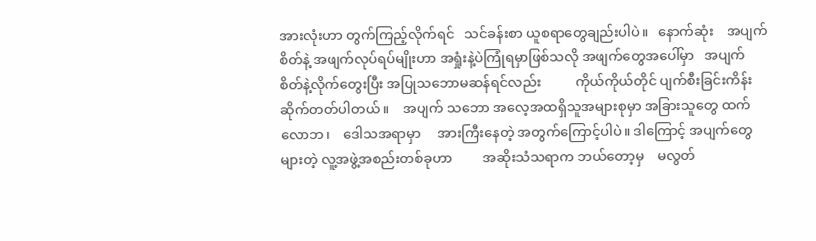အားလုံးဟာ တွက်ကြည့်လိုက်ရင်   သင်ခန်းစာ ယူစရာတွေချည်းပါပဲ။   နောက်ဆုံး    အပျက်စိတ်နဲ့ အဖျက်လုပ်ရပ်မျိုးဟာ အရှုံးနဲ့ပဲကြုံရမှာဖြစ်သလို အဖျက်တွေအပေါ်မှာ   အပျက်စိတ်နဲ့လိုက်တွေးပြီး အပြုသဘောမဆန်ရင်လည်း          ကိုယ်ကိုယ်တိုင် ပျက်စီးခြင်းကိန်း    ဆိုက်တတ်ပါတယ်။    အပျက် သဘော အလေ့အထရှိသူအများစုမှာ အခြားသူတွေ ထက်   လောဘ၊    ဒေါသအရာမှာ     အားကြီးနေတဲ့ အတွက်ကြောင့်ပါပဲ။ ဒါကြောင့် အပျက်တွေများတဲ့ လူ့အဖွဲ့အစည်းတစ်ခုဟာ         အဆိုးသံသရာက ဘယ်တော့မှ    မလွတ်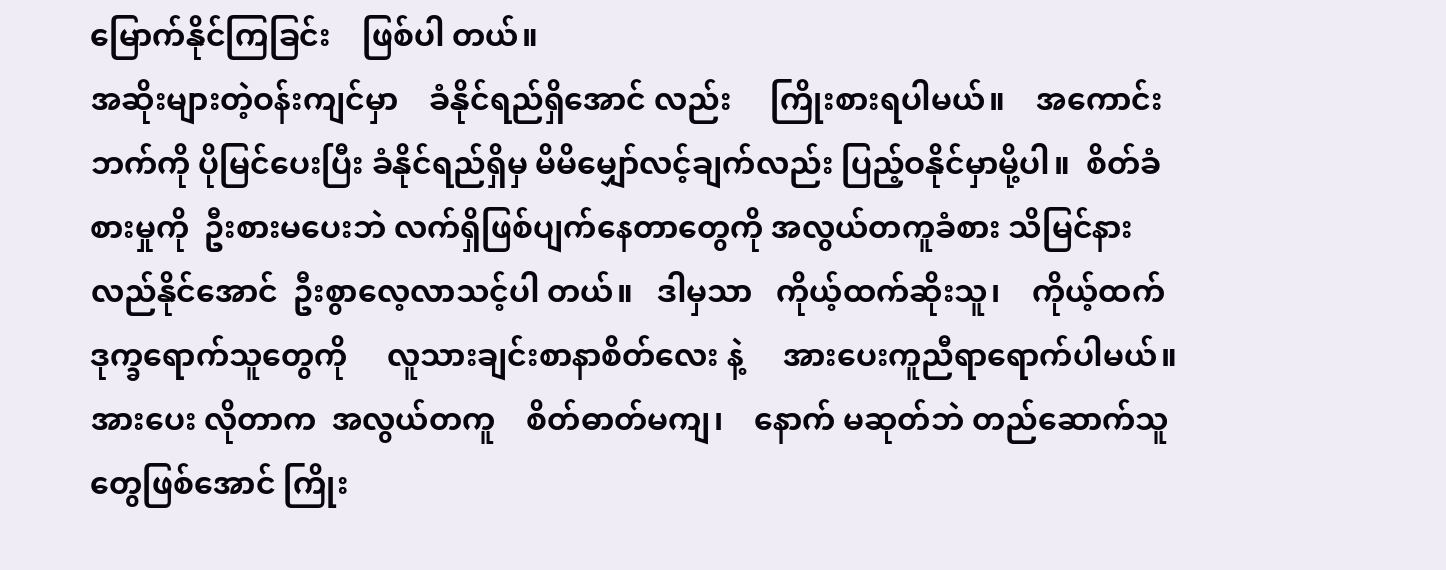မြောက်နိုင်ကြခြင်း    ဖြစ်ပါ တယ်။
အဆိုးများတဲ့ဝန်းကျင်မှာ    ခံနိုင်ရည်ရှိအောင် လည်း     ကြိုးစားရပါမယ်။    အကောင်းဘက်ကို ပိုမြင်ပေးပြီး ခံနိုင်ရည်ရှိမှ မိမိမျှော်လင့်ချက်လည်း ပြည့်ဝနိုင်မှာမို့ပါ။  စိတ်ခံစားမှုကို  ဦးစားမပေးဘဲ လက်ရှိဖြစ်ပျက်နေတာတွေကို အလွယ်တကူခံစား သိမြင်နားလည်နိုင်အောင်  ဦးစွာလေ့လာသင့်ပါ တယ်။   ဒါမှသာ   ကိုယ့်ထက်ဆိုးသူ၊    ကိုယ့်ထက် ဒုက္ခရောက်သူတွေကို     လူသားချင်းစာနာစိတ်လေး နဲ့     အားပေးကူညီရာရောက်ပါမယ်။     အားပေး လိုတာက  အလွယ်တကူ    စိတ်ဓာတ်မကျ၊    နောက် မဆုတ်ဘဲ တည်ဆောက်သူတွေဖြစ်အောင် ကြိုး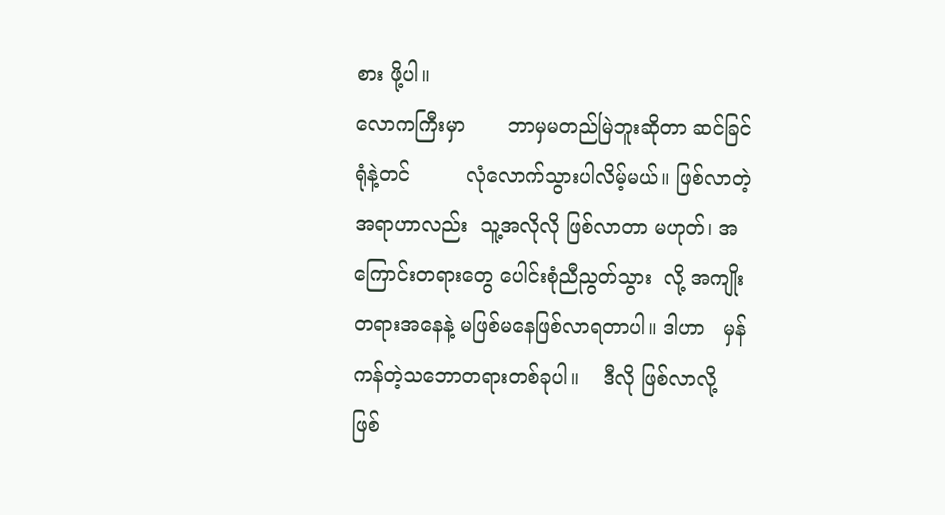စား ဖို့ပါ။
လောကကြီးမှာ       ဘာမှမတည်မြဲဘူးဆိုတာ ဆင်ခြင်ရုံနဲ့တင်         လုံလောက်သွားပါလိမ့်မယ်။ ဖြစ်လာတဲ့အရာဟာလည်း  သူ့အလိုလို ဖြစ်လာတာ မဟုတ်၊ အကြောင်းတရားတွေ ပေါင်းစုံညီညွတ်သွား  လို့ အကျိုးတရားအနေနဲ့ မဖြစ်မနေဖြစ်လာရတာပါ။ ဒါဟာ   မှန်ကန်တဲ့သဘောတရားတစ်ခုပါ။    ဒီလို ဖြစ်လာလို့    ဖြစ်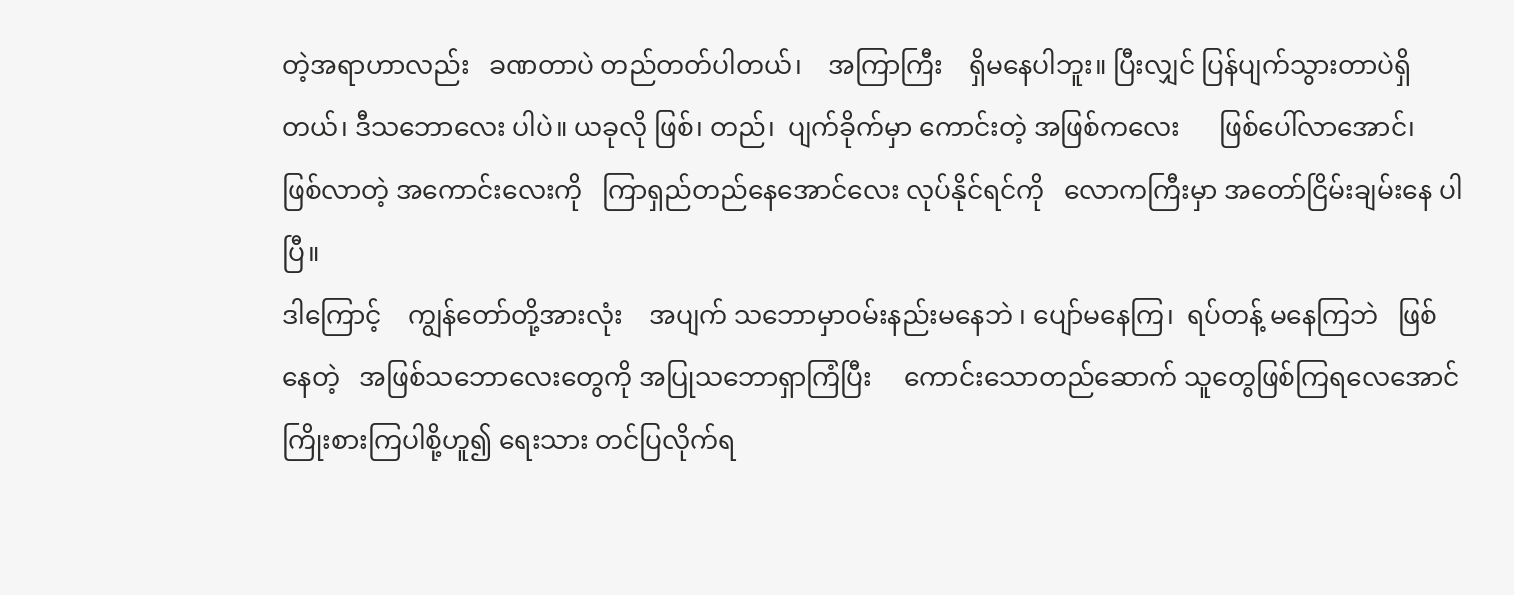တဲ့အရာဟာလည်း   ခဏတာပဲ တည်တတ်ပါတယ်၊    အကြာကြီး    ရှိမနေပါဘူး။ ပြီးလျှင် ပြန်ပျက်သွားတာပဲရှိတယ်၊ ဒီသဘောလေး ပါပဲ။ ယခုလို ဖြစ်၊ တည်၊  ပျက်ခိုက်မှာ ကောင်းတဲ့ အဖြစ်ကလေး      ဖြစ်ပေါ်လာအောင်၊     ဖြစ်လာတဲ့ အကောင်းလေးကို   ကြာရှည်တည်နေအောင်လေး လုပ်နိုင်ရင်ကို   လောကကြီးမှာ အတော်ငြိမ်းချမ်းနေ ပါပြီ။
ဒါကြောင့်    ကျွန်တော်တို့အားလုံး    အပျက် သဘောမှာဝမ်းနည်းမနေဘဲ ၊ ပျော်မနေကြ၊  ရပ်တန့် မနေကြဘဲ   ဖြစ်နေတဲ့   အဖြစ်သဘောလေးတွေကို အပြုသဘောရှာကြံပြီး     ကောင်းသောတည်ဆောက် သူတွေဖြစ်ကြရလေအောင် ကြိုးစားကြပါစို့ဟူ၍ ရေးသား တင်ပြလိုက်ရ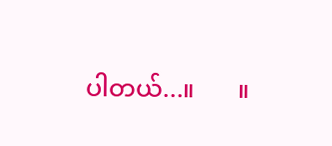ပါတယ်...။       ။